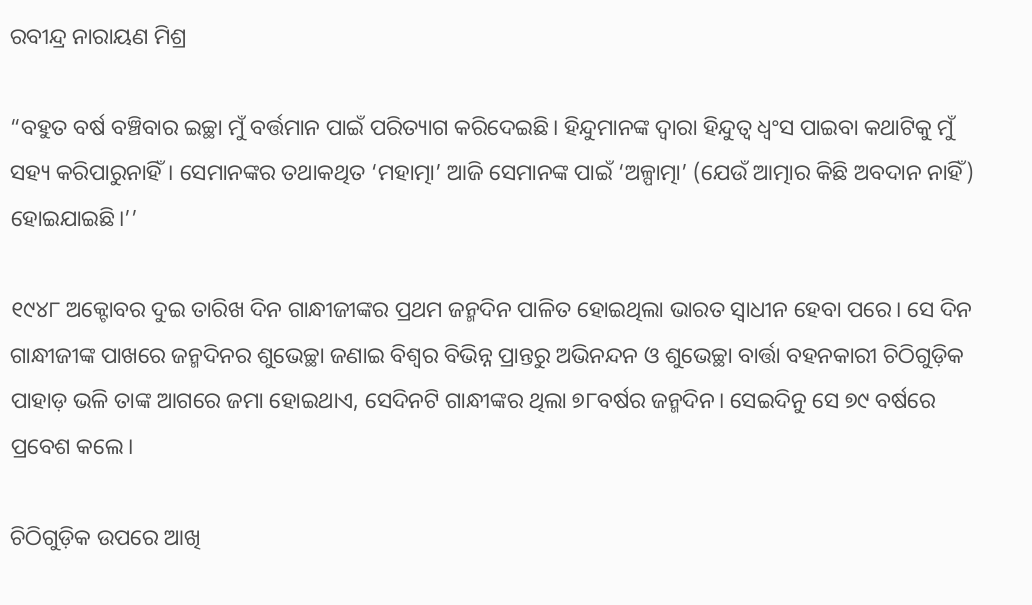ରବୀନ୍ଦ୍ର ନାରାୟଣ ମିଶ୍ର

“ବହୁତ ବର୍ଷ ବଞ୍ଚିବାର ଇଚ୍ଛା ମୁଁ ବର୍ତ୍ତମାନ ପାଇଁ ପରିତ୍ୟାଗ କରିଦେଇଛି। ହିନ୍ଦୁମାନଙ୍କ ଦ୍ୱାରା ହିନ୍ଦୁତ୍ୱ ଧ୍ୱଂସ ପାଇବା କଥାଟିକୁ ମୁଁ ସହ୍ୟ କରିପାରୁନାହିଁ। ସେମାନଙ୍କର ତଥାକଥିତ ‘ମହାତ୍ମା’ ଆଜି ସେମାନଙ୍କ ପାଇଁ ‘ଅଳ୍ପାତ୍ମା’ (ଯେଉଁ ଆତ୍ମାର କିଛି ଅବଦାନ ନାହିଁ) ହୋଇଯାଇଛି।’’

୧୯୪୮ ଅକ୍ଟୋବର ଦୁଇ ତାରିଖ ଦିନ ଗାନ୍ଧୀଜୀଙ୍କର ପ୍ରଥମ ଜନ୍ମଦିନ ପାଳିତ ହୋଇଥିଲା ଭାରତ ସ୍ୱାଧୀନ ହେବା ପରେ। ସେ ଦିନ ଗାନ୍ଧୀଜୀଙ୍କ ପାଖରେ ଜନ୍ମଦିନର ଶୁଭେଚ୍ଛା ଜଣାଇ ବିଶ୍ୱର ବିଭିନ୍ନ ପ୍ରାନ୍ତରୁ ଅଭିନନ୍ଦନ ଓ ଶୁଭେଚ୍ଛା ବାର୍ତ୍ତା ବହନକାରୀ ଚିଠିଗୁଡ଼ିକ ପାହାଡ଼ ଭଳି ତାଙ୍କ ଆଗରେ ଜମା ହୋଇଥାଏ, ସେଦିନଟି ଗାନ୍ଧୀଙ୍କର ଥିଲା ୭୮ବର୍ଷର ଜନ୍ମଦିନ। ସେଇଦିନୁ ସେ ୭୯ ବର୍ଷରେ ପ୍ରବେଶ କଲେ।

ଚିଠିଗୁଡ଼ିକ ଉପରେ ଆଖି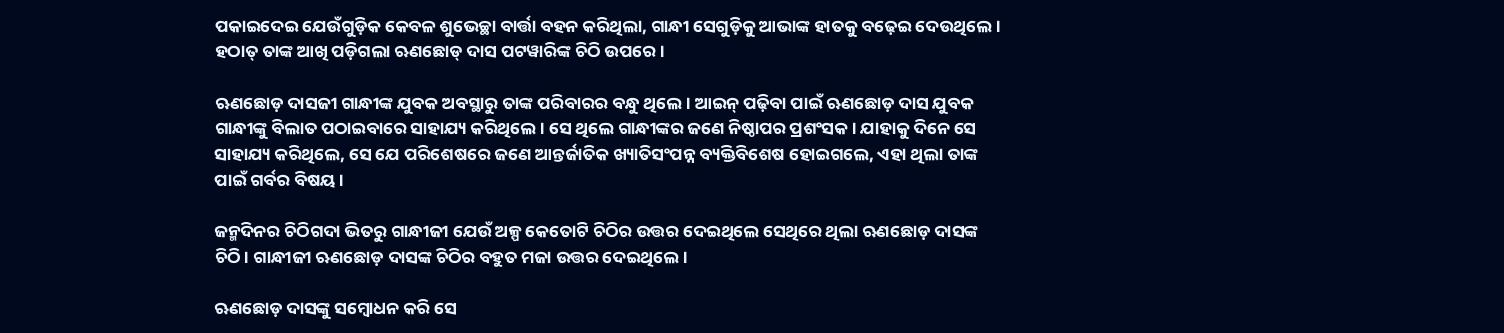ପକାଇଦେଇ ଯେଉଁଗୁଡ଼ିକ କେବଳ ଶୁଭେଚ୍ଛା ବାର୍ତ୍ତା ବହନ କରିଥିଲା, ଗାନ୍ଧୀ ସେଗୁଡ଼ିକୁ ଆଭାଙ୍କ ହାତକୁ ବଢ଼େଇ ଦେଉଥିଲେ। ହଠାତ୍‌ ତାଙ୍କ ଆଖି ପଡ଼ିଗଲା ଋଣଛୋଡ୍‌ ଦାସ ପଟୱାରିଙ୍କ ଚିଠି ଉପରେ।

ଋଣଛୋଡ଼ ଦାସଜୀ ଗାନ୍ଧୀଙ୍କ ଯୁବକ ଅବସ୍ଥାରୁ ତାଙ୍କ ପରିବାରର ବନ୍ଧୁ ଥିଲେ। ଆଇନ୍‌ ପଢ଼ିବା ପାଇଁ ଋଣଛୋଡ଼ ଦାସ ଯୁବକ ଗାନ୍ଧୀଙ୍କୁ ବିଲାତ ପଠାଇବାରେ ସାହାଯ୍ୟ କରିଥିଲେ। ସେ ଥିଲେ ଗାନ୍ଧୀଙ୍କର ଜଣେ ନିଷ୍ଠାପର ପ୍ରଶଂସକ। ଯାହାକୁ ଦିନେ ସେ ସାହାଯ୍ୟ କରିଥିଲେ, ସେ ଯେ ପରିଶେଷରେ ଜଣେ ଆନ୍ତର୍ଜାତିକ ଖ୍ୟାତିସଂପନ୍ନ ବ୍ୟକ୍ତିବିଶେଷ ହୋଇଗଲେ, ଏହା ଥିଲା ତାଙ୍କ ପାଇଁ ଗର୍ବର ବିଷୟ।

ଜନ୍ମଦିନର ଚିଠିଗଦା ଭିତରୁ ଗାନ୍ଧୀଜୀ ଯେଉଁ ଅଳ୍ପ କେତୋଟି ଚିଠିର ଉତ୍ତର ଦେଇଥିଲେ ସେଥିରେ ଥିଲା ଋଣଛୋଡ଼ ଦାସଙ୍କ ଚିଠି। ଗାନ୍ଧୀଜୀ ଋଣଛୋଡ଼ ଦାସଙ୍କ ଚିଠିର ବହୁତ ମଜା ଉତ୍ତର ଦେଇଥିଲେ।

ଋଣଛୋଡ଼ ଦାସଙ୍କୁ ସମ୍ବୋଧନ କରି ସେ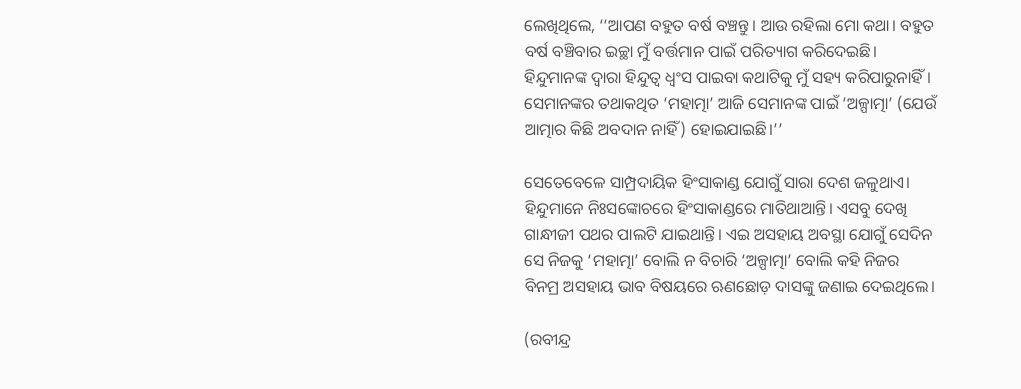ଲେଖିଥିଲେ, ‘‘ଆପଣ ବହୁତ ବର୍ଷ ବଞ୍ଚନ୍ତୁ। ଆଉ ରହିଲା ମୋ କଥା। ବହୁତ ବର୍ଷ ବଞ୍ଚିବାର ଇଚ୍ଛା ମୁଁ ବର୍ତ୍ତମାନ ପାଇଁ ପରିତ୍ୟାଗ କରିଦେଇଛି। ହିନ୍ଦୁମାନଙ୍କ ଦ୍ୱାରା ହିନ୍ଦୁତ୍ୱ ଧ୍ୱଂସ ପାଇବା କଥାଟିକୁ ମୁଁ ସହ୍ୟ କରିପାରୁନାହିଁ। ସେମାନଙ୍କର ତଥାକଥିତ ‘ମହାତ୍ମା’ ଆଜି ସେମାନଙ୍କ ପାଇଁ ‘ଅଳ୍ପାତ୍ମା’ (ଯେଉଁ ଆତ୍ମାର କିଛି ଅବଦାନ ନାହିଁ) ହୋଇଯାଇଛି।’’

ସେତେବେଳେ ସାମ୍ପ୍ରଦାୟିକ ହିଂସାକାଣ୍ଡ ଯୋଗୁଁ ସାରା ଦେଶ ଜଳୁଥାଏ। ହିନ୍ଦୁମାନେ ନିଃସଙ୍କୋଚରେ ହିଂସାକାଣ୍ଡରେ ମାତିଥାଆନ୍ତି। ଏସବୁ ଦେଖି ଗାନ୍ଧୀଜୀ ପଥର ପାଲଟି ଯାଇଥାନ୍ତି। ଏଇ ଅସହାୟ ଅବସ୍ଥା ଯୋଗୁଁ ସେଦିନ ସେ ନିଜକୁ ‘ମହାତ୍ମା’ ବୋଲି ନ ବିଚାରି ‘ଅଳ୍ପାତ୍ମା’ ବୋଲି କହି ନିଜର ବିନମ୍ର ଅସହାୟ ଭାବ ବିଷୟରେ ଋଣଛୋଡ଼ ଦାସଙ୍କୁ ଜଣାଇ ଦେଇଥିଲେ।

(ରବୀନ୍ଦ୍ର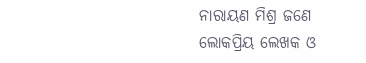ନାରାୟଣ ମିଶ୍ର ଜଣେ ଲୋକପ୍ରିୟ ଲେଖକ ଓ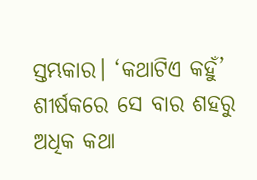ସ୍ତମ୍ଭକାର। ‘କଥାଟିଏ କହୁଁ’ ଶୀର୍ଷକରେ ସେ ବାର ଶହରୁ ଅଧିକ କଥା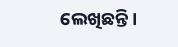ଲେଖିଛନ୍ତି।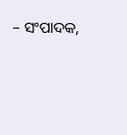– ସଂପାଦକ,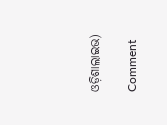ଓଡ଼ିଶାଲାଇଭ)

Comment